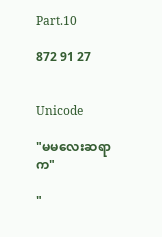Part.10

872 91 27


Unicode

"မမလေးဆရာက"

"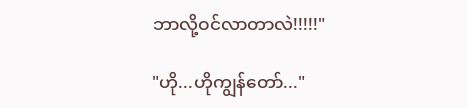ဘာလို့ဝင်လာတာလဲ!!!!!"

"ဟို...ဟိုကျွန်တော်..."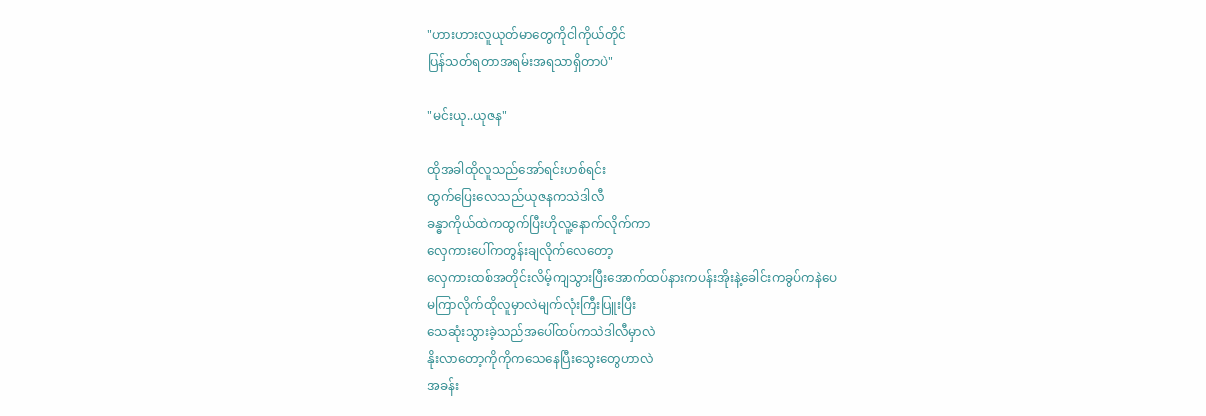"ဟားဟားလူယုတ်မာတွေကိုငါကိုယ်တိုင်
ပြန်သတ်ရတာအရမ်းအရသာရှိတာပဲ"

"မင်းယု..ယုဇန"

ထိုအခါထိုလူသည်အော်ရင်းဟစ်ရင်း
ထွက်ပြေးလေသည်ယုဇနကသဲဒါလီ
ခန္ဓာကိုယ်ထဲကထွက်ပြီးဟိုလူ့နောက်လိုက်ကာ
လှေကားပေါ်ကတွန်းချလိုက်လေတော့
လှေကားထစ်အတိုင်းလိမ့်ကျသွားပြီးအောက်ထပ်နားကပန်းအိုးနဲ့ခေါင်းကခွပ်ကနဲ‌ပေ
မကြာလိုက်ထိုလူမှာလဲမျက်လုံးကြီးပြူးပြီး
သေဆုံးသွားခဲ့သည်အပေါ်ထပ်ကသဲဒါလီမှာလဲ
နိုးလာတော့ကိုကိုကသေနေပြီးသွေးတွေဟာလဲ
အခန်း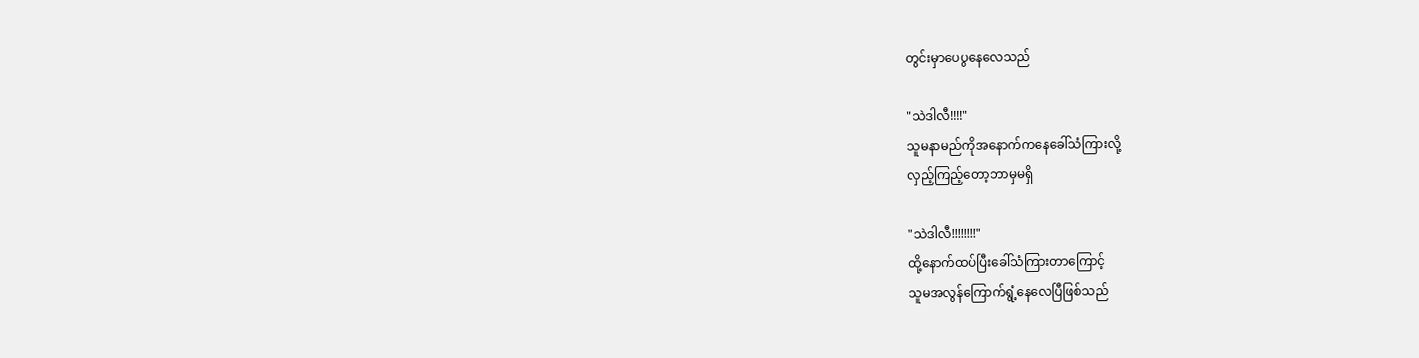တွင်းမှာပေပွနေလေသည်

"သဲဒါလီ!!!!"
သူမ‌နာမည်ကိုအနောက်ကနေခေါ်သံကြားလို့
လှည့်ကြည့်တော့ဘာမှမရှိ

"သဲဒါလီ!!!!!!!!"
ထို့နောက်ထပ်ပြီးခေါ်သံကြား‌တာကြောင့်
သူမအလွန်ကြောက်ရွံ့နေလေပြီဖြစ်သည်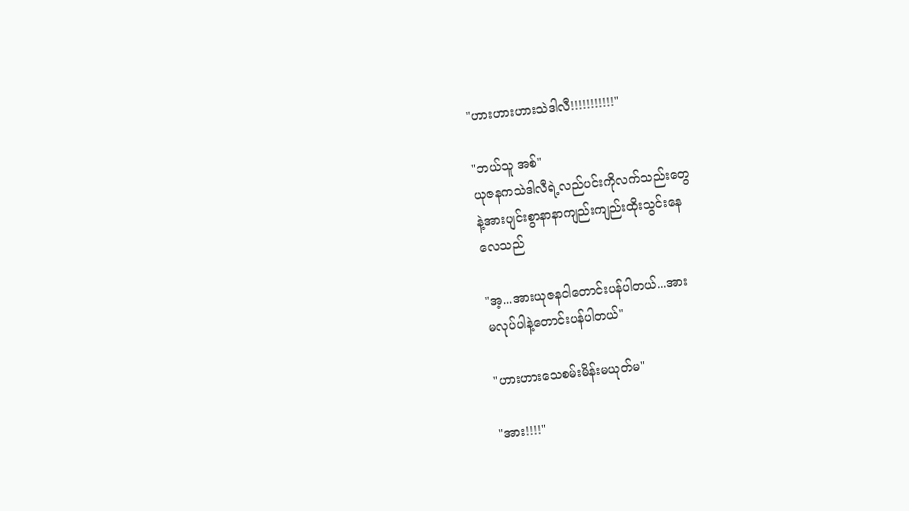"ဟားဟားဟားသဲဒါလီ!!!!!!!!!!!"

"ဘယ်သူ အစ်"
ယုဇနကသဲဒါလီရဲ့လည်ပင်းကို‌လက်သည်းတွေ
နဲ့အားပျင်းစွာနာနာကျည်းကျည်းထိုးသွင်းနေ
လေသည်

"အ့...အားယုဇနငါတောင်းပန်ပါတယ်...အား
မလုပ်ပါနဲ့တောင်းပန်ပါတယ်"

"ဟားဟားသေစမ်းမိန်းမယုတ်မ"

"အား!!!!"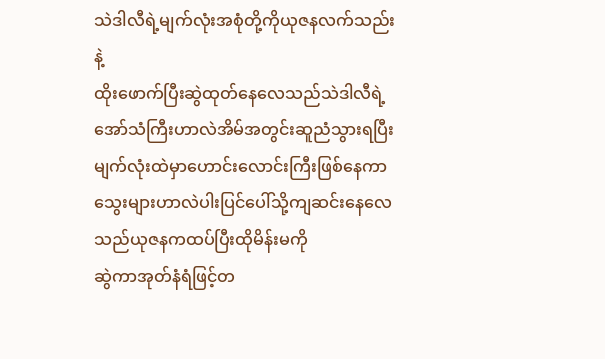သဲဒါလီရဲ့မျက်လုံးအစုံတို့ကိုယုဇနလက်သည်းနဲ့
ထိုးဖောက်ပြီးဆွဲထုတ်နေလေသည်သဲဒါလီရဲ့
အော်သံကြီးဟာလဲအိမ်အတွင်းဆူညံသွားရပြီး
မျက်လုံးထဲမှာဟောင်းလောင်းကြီးဖြစ်နေကာ
သွေးများဟာလဲပါးပြင်ပေါ်သို့ကျဆင်းနေလေသည်ယုဇနကထပ်ပြီးထိုမိန်းမကို
ဆွဲကာအုတ်နံရံဖြင့်တ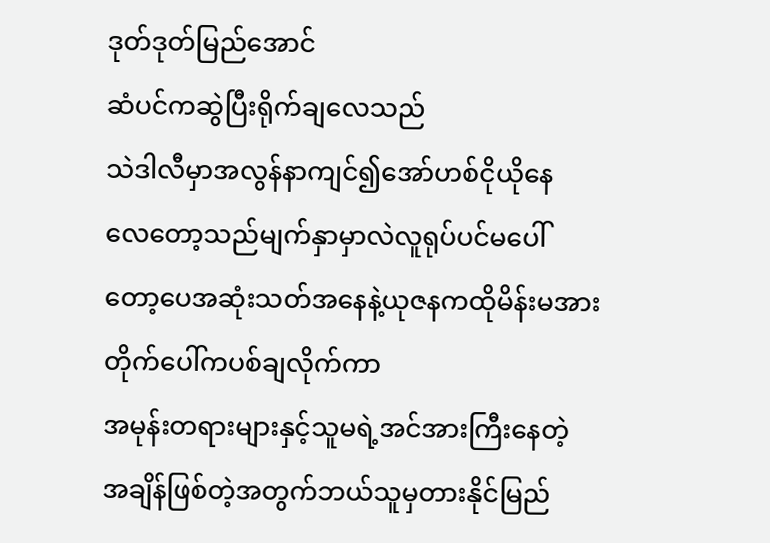ဒုတ်ဒုတ်မြည်အောင်
ဆံပင်ကဆွဲပြီးရိုက်ချလေသည်
သဲဒါလီမှာအလွန်နာကျင်၍အော်ဟစ်ငိုယိုနေ
လေတော့သည်မျက်နှာမှာလဲလူရုပ်ပင်မပေါ်‌
တော့ပေအဆုံးသတ်အနေနဲ့ယုဇနကထိုမိန်းမအား
တိုက်ပေါ်ကပစ်ချလိုက်ကာ
အမုန်းတရားများနှင့်သူမရဲ့အင်အားကြီးနေတဲ့
အချိန်ဖြစ်တဲ့အတွက်ဘယ်သူမှတားနိုင်မြည်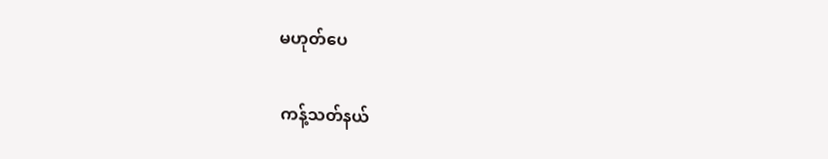မဟုတ်ပေ

ကန့်သတ်နယ်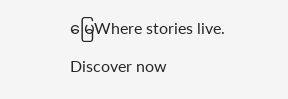မြေWhere stories live. Discover now